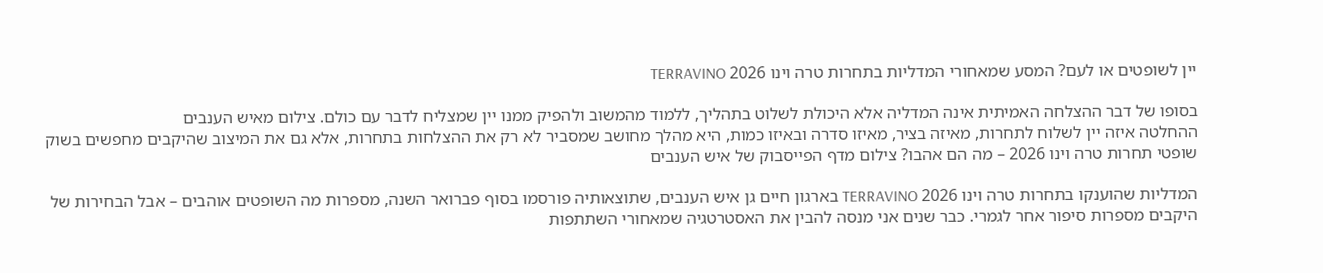יין לשופטים או לעם? המסע שמאחורי המדליות בתחרות טרה וינו 2026 TERRAVINO

בסופו של דבר ההצלחה האמיתית אינה המדליה אלא היכולת לשלוט בתהליך, ללמוד מהמשוב ולהפיק ממנו יין שמצליח לדבר עם כולם. צילום מאיש הענבים
ההחלטה איזה יין לשלוח לתחרות, מאיזה בציר, מאיזו סדרה ובאיזו כמות, היא מהלך מחושב שמסביר לא רק את ההצלחות בתחרות, אלא גם את המיצוב שהיקבים מחפשים בשוק
שופטי תחרות טרה וינו 2026 – מה הם אהבו? צילום מדף הפייסבוק של איש הענבים

המדליות שהוענקו בתחרות טרה וינו 2026 TERRAVINO בארגון חיים גן איש הענבים, שתוצאותיה פורסמו בסוף פברואר השנה, מספרות מה השופטים אוהבים – אבל הבחירות של היקבים מספרות סיפור אחר לגמרי. כבר שנים אני מנסה להבין את האסטרטגיה שמאחורי השתתפות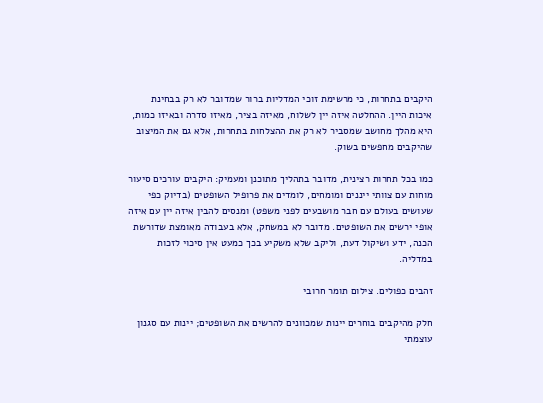היקבים בתחרות, כי מרשימת זוכי המדליות ברור שמדובר לא רק בבחינת איכות היין. ההחלטה איזה יין לשלוח, מאיזה בציר, מאיזו סדרה ובאיזו כמות, היא מהלך מחושב שמסביר לא רק את ההצלחות בתחרות, אלא גם את המיצוב שהיקבים מחפשים בשוק.

כמו בכל תחרות רצינית, מדובר בתהליך מתוכנן ומעמיק: היקבים עורכים סיעור מוחות עם צוותי ייננים ומומחים, לומדים את פרופיל השופטים (בדיוק כפי שעושים בעולם עם חבר מושבעים לפני משפט) ומנסים להבין איזה יין עם איזה אופי ירשים את השופטים. מדובר לא במשחק, אלא בעבודה מאומצת שדורשת הכנה, ידע ושיקול דעת, וליקב שלא משקיע בכך כמעט אין סיכוי לזכות במדליה.

זהבים כפולים. צילום תומר חרובי

חלק מהיקבים בוחרים יינות שמכוונים להרשים את השופטים; יינות עם סגנון עוצמתי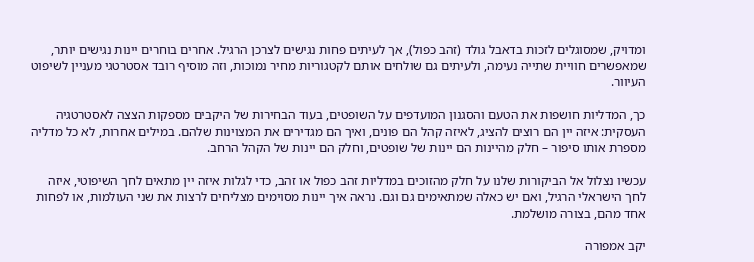ומדויק, שמסוגלים לזכות בדאבל גולד (זהב כפול), אך לעיתים פחות נגישים לצרכן הרגיל. אחרים בוחרים יינות נגישים יותר, שמאפשרים חוויית שתייה נעימה, ולעיתים גם שולחים אותם לקטגוריות מחיר נמוכות, וזה מוסיף רובד אסטרטגי מעניין לשיפוט העיוור.

כך, המדליות חושפות את הטעם והסגנון המועדפים על השופטים, בעוד הבחירות של היקבים מספקות הצצה לאסטרטגיה העסקית: איזה יין הם רוצים להציג, לאיזה קהל הם פונים, ואיך הם מגדירים את המצוינות שלהם. במילים אחרות, לא כל מדליה מספרת אותו סיפור – חלק מהיינות הם יינות של שופטים, וחלק הם יינות של הקהל הרחב.

עכשיו נצלול אל הביקורות שלנו על חלק מהזוכים במדליות זהב כפול או זהב, כדי לגלות איזה יין מתאים לחך השיפוטי, איזה לחך הישראלי הרגיל, ואם יש כאלה שמתאימים גם וגם. נראה איך יינות מסוימים מצליחים לרצות את שני העולמות, או לפחות אחד מהם, בצורה מושלמת.

יקב אמפורה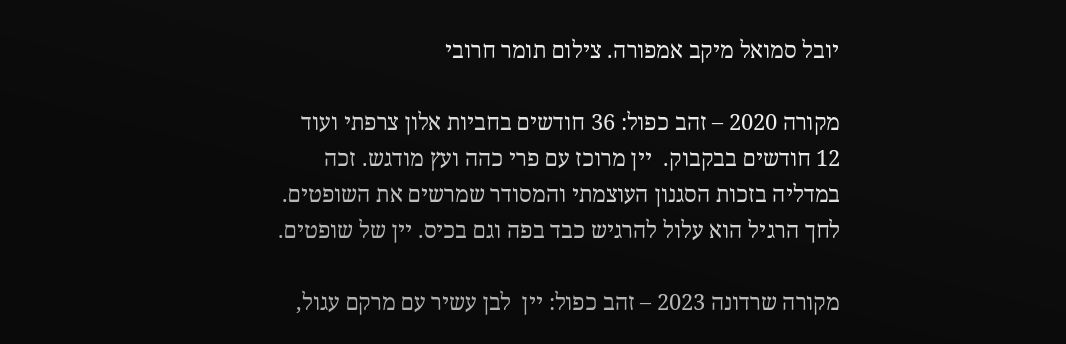יובל סמואל מיקב אמפורה. צילום תומר חרובי

מקורה 2020 – זהב כפול: 36 חודשים בחביות אלון צרפתי ועוד 12 חודשים בבקבוק.  יין מרוכז עם פרי כהה ועץ מודגש. זכה במדליה בזכות הסגנון העוצמתי והמסודר שמרשים את השופטים. לחך הרגיל הוא עלול להרגיש כבד בפה וגם בכיס. יין של שופטים.

מקורה שרדונה 2023 – זהב כפול: יין  לבן עשיר עם מרקם עגול,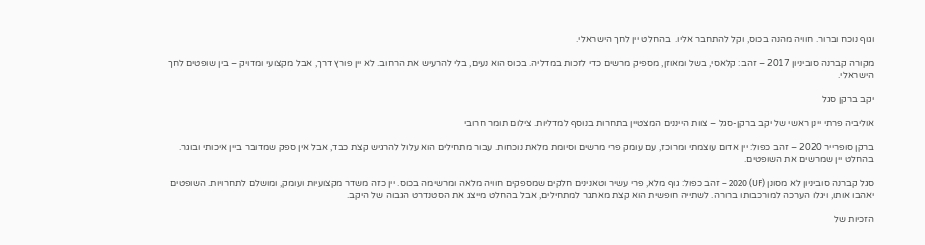וגוף נוכח וברור. חוויה מהנה בכוס, וקל להתחבר אליו.  בהחלט יין לחך הישראלי.

מקורה קברנה סוביניון 2017 – זהב: קלאסי, בשל ומאוזן, מספיק מרשים כדי לזכות במדליה. בכוס הוא נעים, בלי להרעיש את הרחוב. לא יין פורץ דרך, אבל מקצועי ומדויק – בין שופטים לחך הישראלי.

יקב ברקן סגל

אוליביה פרתי יינן ראשי של יקב ברקן-סגל – צוות הייננים המצטיין בתחרות בנוסף למדליות. צילום תומר חרובי

ברקן סופרייר 2020 – זהב כפול: יין אדום עוצמתי ומרוכז, עם עומק פרי מרשים וסיומת מלאת נוכחות. עבור מתחילים הוא עלול להרגיש קצת כבד, אבל אין ספק שמדובר ביין איכותי ובוגר. בהחלט יין שמרשים את השופטים.

סגל קברנה סוביניון לא מסונן (UF) 2020 – זהב כפול: גוף מלא, פרי עשיר וטאנינים חלקים שמספקים חוויה מלאה ומרשימה בכוס. יין כזה משדר מקצועיות ועומק, ומושלם לתחרויות. השופטים יאהבו אותו, ויגלו הערכה למורכבותו ברורה. לשתייה חופשית הוא קצת מאתגר למתחילים, אבל בהחלט מייצג את הסטנדרט הגבוה של היקב.

הזכיות של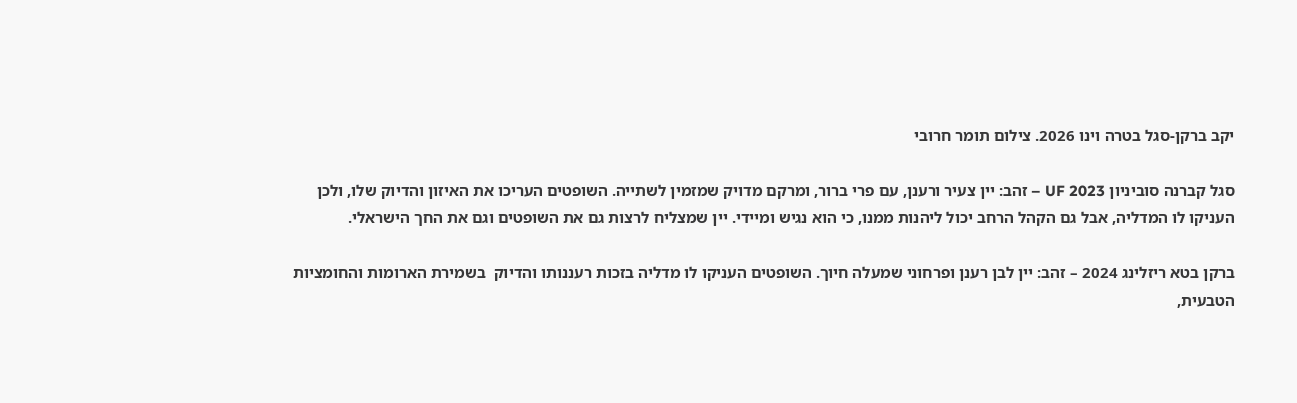יקב ברקן-סגל בטרה וינו 2026. צילום תומר חרובי

סגל קברנה סוביניון UF 2023 – זהב: יין צעיר ורענן, עם פרי ברור, ומרקם מדויק שמזמין לשתייה. השופטים העריכו את האיזון והדיוק שלו, ולכן העניקו לו המדליה, אבל גם הקהל הרחב יכול ליהנות ממנו, כי הוא נגיש ומיידי. יין שמצליח לרצות גם את השופטים וגם את החך הישראלי.

ברקן בטא ריזלינג 2024 – זהב: יין לבן רענן ופרחוני שמעלה חיוך. השופטים העניקו לו מדליה בזכות רעננותו והדיוק  בשמירת הארומות והחומציות הטבעית,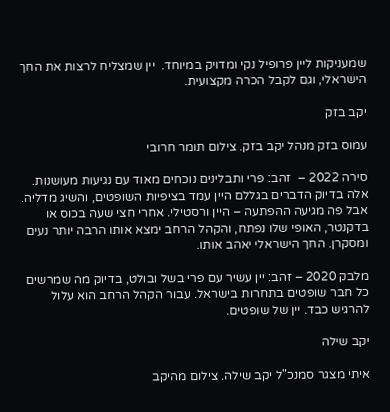שמעניקות ליין פרופיל נקי ומדויק במיוחד.  יין שמצליח לרצות את החך הישראלי, וגם לקבל הכרה מקצועית.

יקב בזק

עמוס בזק מנהל יקב בזק. צילום תומר חרובי

סירה 2022 –  זהב: פרי ותבלינים נוכחים מאוד עם נגיעות מעושנות. אלה בדיוק הדברים בגללם היין עמד בציפיות השופטים, והשיג מדליה. אבל פה מגיעה ההפתעה – היין ורסטילי. אחרי חצי שעה בכוס או בדקנטר, האופי שלו נפתח, והקהל הרחב ימצא אותו הרבה יותר נעים ומסקרן. החך הישראלי יאהב אותו.

מלבק 2020 – זהב: יין עשיר עם פרי בשל ובולט, בדיוק מה שמרשים כל חבר שופטים בתחרות בישראל. עבור הקהל הרחב הוא עלול להרגיש כבד. יין של שופטים.

יקב שילה

איתי מצגר סמנכ"ל יקב שילה. צילום מהיקב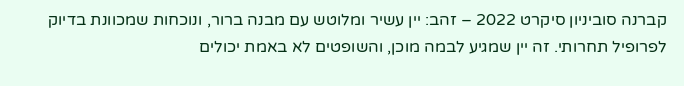קברנה סוביניון סיקרט 2022 – זהב: יין עשיר ומלוטש עם מבנה ברור, ונוכחות שמכוונת בדיוק לפרופיל תחרותי. זה יין שמגיע לבמה מוכן, והשופטים לא באמת יכולים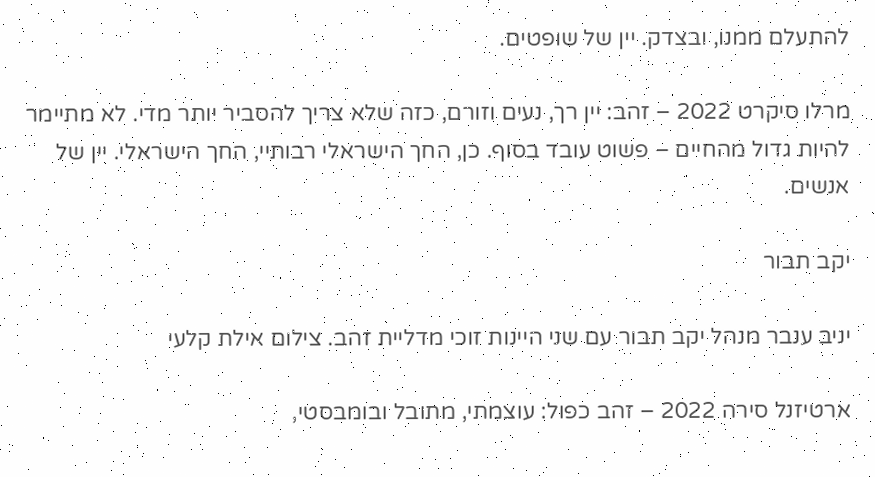להתעלם ממנו, ובצדק. יין של שופטים.

מרלו סיקרט 2022 – זהב: יין רך, נעים וזורם, כזה שלא צריך להסביר יותר מדי. לא מתיימר להיות גדול מהחיים – פשוט עובד בסוף. כן, החך הישראלי רבותיי, החך הישראלי. יין של אנשים.

יקב תבור

יניב ענבר מנהל יקב תבור עם שני היינות זוכי מדליית זהב. צילום אילת קלעי

ארטיזנל סירה 2022 – זהב כפול: עוצמתי, מתובל ובומבסטי,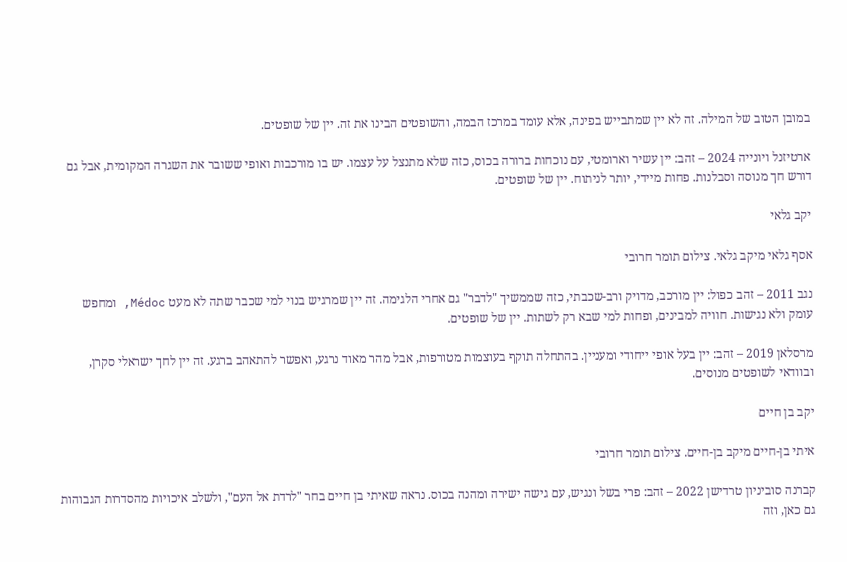במובן הטוב של המילה. זה לא יין שמתבייש בפינה, אלא עומד במרכז הבמה, והשופטים הבינו את זה. יין של שופטים.

ארטיזנל ויונייה 2024 – זהב: יין עשיר וארומטי, עם נוכחות ברורה בכוס, כזה שלא מתנצל על עצמו. יש בו מורכבות ואופי ששובר את השגרה המקומית, אבל גם דורש חך מנוסה וסבלנות. פחות מיידי, יותר לניתוח. יין של שופטים.

יקב גלאי

אסף גלאי מיקב גלאי. צילום תומר חרובי

נגב 2011 – זהב כפול: יין מורכב, מדויק ורב-שכבתי, כזה שממשיך "לדבר" גם אחרי הלגימה. זה יין שמרגיש בנוי למי שכבר שתה לא מעט Médoc, ומחפש עומק ולא נגישות. חוויה למבינים, ופחות למי שבא רק לשתות. יין של שופטים.

מרסלאן 2019 – זהב: יין בעל אופי ייחודי ומעניין. בהתחלה תוקף בעוצמות מטורפות, אבל מהר מאוד נרגע, ואפשר להתאהב ברגע. זה יין לחך ישראלי סקרן, ובוודאי לשופטים מנוסים.

יקב בן חיים

איתי בן-חיים מיקב בן-חיים. צילום תומר חרובי

קברנה סוביניון טרדישן 2022 – זהב: פרי בשל ונגיש, עם גישה ישירה ומהנה בכוס. נראה שאיתי בן חיים בחר "לרדת אל העם", ולשלב איכויות מהסדרות הגבוהות גם כאן, וזה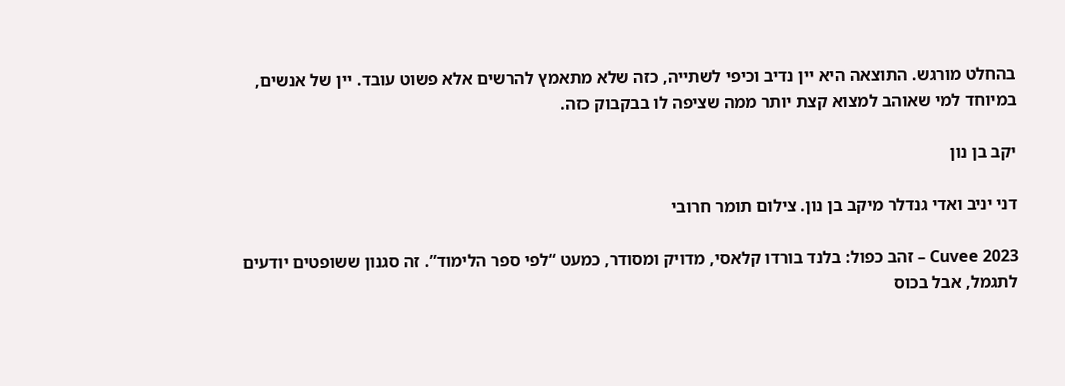בהחלט מורגש. התוצאה היא יין נדיב וכיפי לשתייה, כזה שלא מתאמץ להרשים אלא פשוט עובד. יין של אנשים, במיוחד למי שאוהב למצוא קצת יותר ממה שציפה לו בבקבוק כזה.

יקב בן נון

דני יניב ואדי גנדלר מיקב בן נון. צילום תומר חרובי

Cuvee 2023 – זהב כפול: בלנד בורדו קלאסי, מדויק ומסודר, כמעט “לפי ספר הלימוד”. זה סגנון ששופטים יודעים לתגמל, אבל בכוס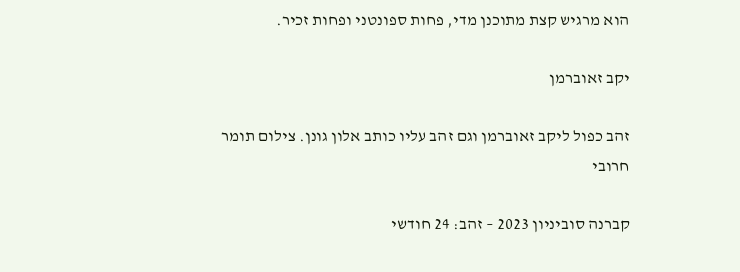הוא מרגיש קצת מתוכנן מדי, פחות ספונטני ופחות זכיר.

יקב זאוברמן

זהב כפול ליקב זאוברמן וגם זהב עליו כותב אלון גונן. צילום תומר חרובי

קברנה סוביניון 2023 – זהב: 24 חודשי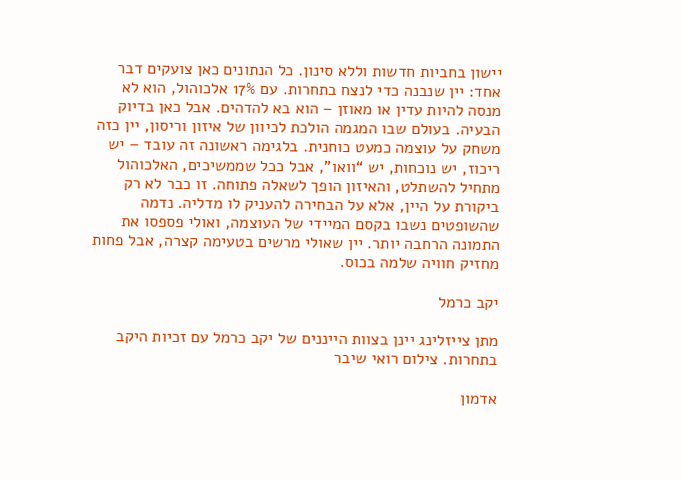יישון בחביות חדשות וללא סינון. כל הנתונים כאן צועקים דבר אחד: יין שנבנה כדי לנצח בתחרות. עם 17% אלכוהול, הוא לא מנסה להיות עדין או מאוזן – הוא בא להדהים. אבל כאן בדיוק הבעיה. בעולם שבו המגמה הולכת לכיוון של איזון וריסון, יין כזה משחק על עוצמה כמעט כוחנית. בלגימה ראשונה זה עובד – יש ריכוז, יש נוכחות, יש “וואו”, אבל ככל שממשיכים, האלכוהול מתחיל להשתלט, והאיזון הופך לשאלה פתוחה. זו כבר לא רק ביקורת על היין, אלא על הבחירה להעניק לו מדליה. נדמה שהשופטים נשבו בקסם המיידי של העוצמה, ואולי פספסו את התמונה הרחבה יותר. יין שאולי מרשים בטעימה קצרה, אבל פחות מחזיק חוויה שלמה בכוס.

יקב כרמל

מתן צייזלינג יינן בצוות הייננים של יקב כרמל עם זכיות היקב בתחרות. צילום רואי שיבר

אדמון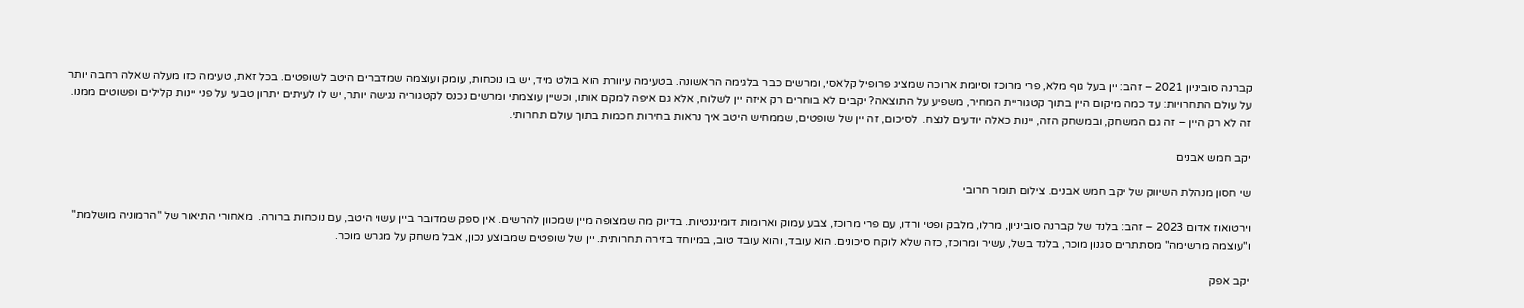קברנה סוביניון 2021 – זהב: יין בעל גוף מלא, פרי מרוכז וסיומת ארוכה שמציג פרופיל קלאסי, ומרשים כבר בלגימה הראשונה. בטעימה עיוורת הוא בולט מיד, יש בו נוכחות, עומק ועוצמה שמדברים היטב לשופטים. בכל זאת, טעימה כזו מעלה שאלה רחבה יותר על עולם התחרויות: עד כמה מיקום היין בתוך קטגוריית המחיר, משפיע על התוצאה? יקבים לא בוחרים רק איזה יין לשלוח, אלא גם איפה למקם אותו, וכשיין עוצמתי ומרשים נכנס לקטגוריה נגישה יותר, יש לו לעיתים יתרון טבעי על פני יינות קלילים ופשוטים ממנו. זה לא רק היין – זה גם המשחק, ובמשחק הזה, יינות כאלה יודעים לנצח.  לסיכום, זה יין של שופטים, שממחיש היטב איך נראות בחירות חכמות בתוך עולם תחרותי.

יקב חמש אבנים

שי חסון מנהלת השיווק של יקב חמש אבנים. צילום תומר חרובי

וירטואוז אדום 2023 – זהב: בלנד של קברנה סוביניון, מרלו, מלבק ופטי ורדו, עם פרי מרוכז, צבע עמוק וארומות דומיננטיות. בדיוק מה שמצופה מיין שמכוון להרשים. אין ספק שמדובר ביין עשוי היטב, עם נוכחות ברורה.  מאחורי התיאור של "הרמוניה מושלמת" ו"עוצמה מרשימה" מסתתרים סגנון מוכר, בלנד בשל, עשיר ומרוכז, כזה שלא לוקח סיכונים. הוא עובד, והוא עובד טוב, במיוחד בזירה תחרותית. יין של שופטים שמבוצע נכון, אבל משחק על מגרש מוכר.

יקב אפק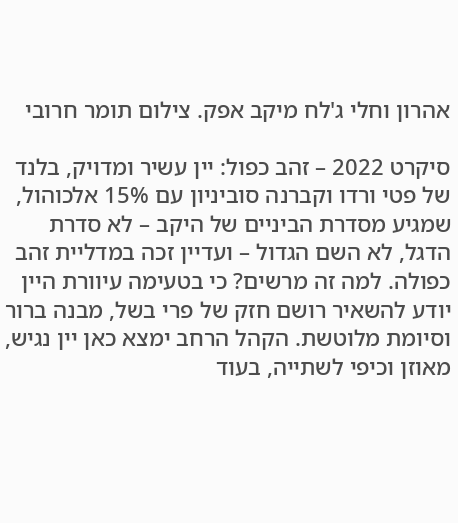אהרון וחלי ג'לח מיקב אפק. צילום תומר חרובי

סיקרט 2022 – זהב כפול: יין עשיר ומדויק, בלנד של פטי ורדו וקברנה סוביניון עם 15% אלכוהול, שמגיע מסדרת הביניים של היקב – לא סדרת הדגל, לא השם הגדול – ועדיין זכה במדליית זהב כפולה. למה זה מרשים? כי בטעימה עיוורת היין יודע להשאיר רושם חזק של פרי בשל, מבנה ברור וסיומת מלוטשת. הקהל הרחב ימצא כאן יין נגיש, מאוזן וכיפי לשתייה, בעוד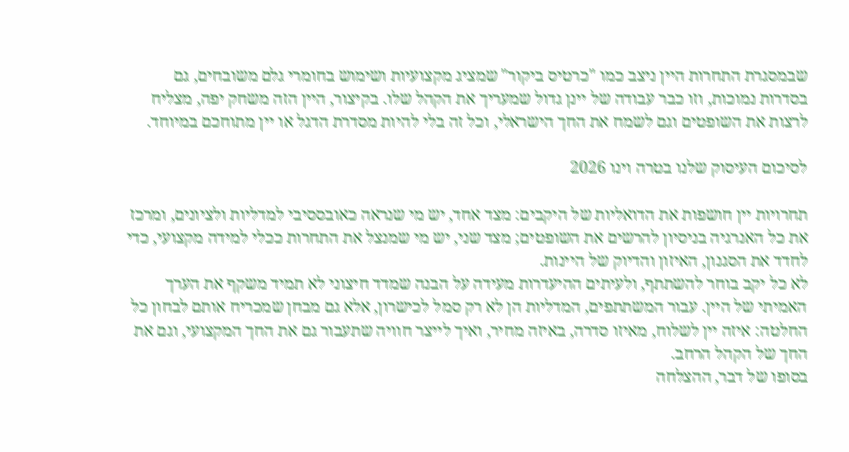שבמסגרת התחרות היין ניצב כמו "כרטיס ביקור" שמציג מקצועיות ושימוש בחומרי גלם משובחים, גם בסדרות נמוכות, וזו כבר עבודה של יינן גדול שמעריך את הקהל שלו. בקיצור, היין הזה משחק יפה, מצליח לרצות את השופטים וגם לשמח את החך הישראלי, וכל זה בלי להיות מסדרת הדגל או יין מתוחכם במיוחד.

לסיכום העיסוק שלנו בטרה וינו 2026

תחרויות יין חושפות את הדואליות של היקבים: מצד אחד, יש מי שנראה כאובססיבי למדליות ולציונים, ומרכז את כל האנרגיה בניסיון להרשים את השופטים; מצד שני, יש מי שמנצל את התחרות ככלי למידה מקצועי, כדי לחדד את הסגנון, האיזון והדיוק של היינות.
לא כל יקב בוחר להשתתף, ולעיתים ההיעדרות מעידה על הבנה שמדד חיצוני לא תמיד משקף את הערך האמיתי של היין. עבור המשתתפים, המדליות הן לא רק סמל לכישרון, אלא גם מבחן שמכריח אותם לבחון כל החלטה: איזה יין לשלוח, מאיזו סדרה, באיזה מחיר, ואיך לייצר חוויה שתעבור גם את החך המקצועי, וגם את החך של הקהל הרחב.
בסופו של דבר, ההצלחה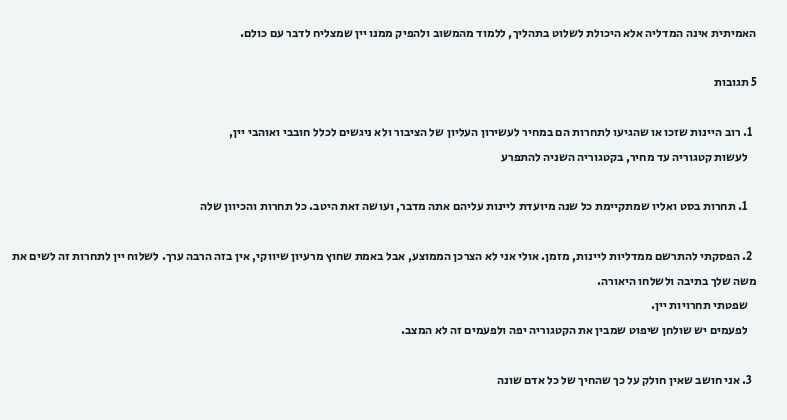האמיתית אינה המדליה אלא היכולת לשלוט בתהליך, ללמוד מהמשוב ולהפיק ממנו יין שמצליח לדבר עם כולם.

5 תגובות

  1. רוב היינות שזכו או שהגיעו לתחרות הם במחיר לעשירון העליון של הציבור ולא ניגשים לכלל חובבי ואוהבי יין,
    לעשות קטגוריה עד מחיר, בקטגוריה השניה להתפרע

    1. תחרות בסט ואליו שמתקיימת כל שנה מיועדת ליינות עליהם אתה מדבר, ועושה זאת היטב. כל תחרות והכיוון שלה

  2. הפסקתי להתרשם ממדליות ליינות, מזמן. אולי אני לא הצרכן הממוצע, אבל באמת שחוץ מרעיון שיווקי, אין בזה הרבה ערך. לשלוח יין לתחרות זה לשים את משה שלך בתיבה ולשלחו היאורה.
    שפטתי תחרויות יין.
    לפעמים יש שולחן שיפוט שמבין את הקטגוריה יפה ולפעמים זה לא המצב.

  3. אני חושב שאין חולק על כך שהחיך של כל אדם שונה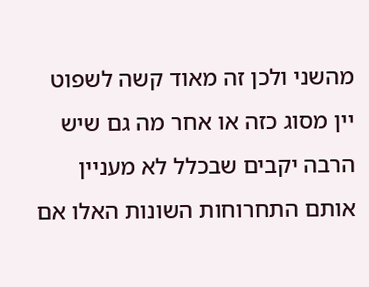מהשני ולכן זה מאוד קשה לשפוט יין מסוג כזה או אחר מה גם שיש הרבה יקבים שבכלל לא מעניין אותם התחרוחות השונות האלו אם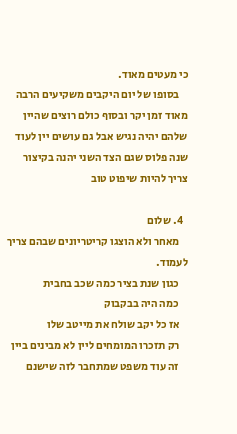כי מעטים מאוד.
    בסופו של יום היקבים משקיעים הרבה מאוד זמן יקר ובסוף כולם רוצים שהיין שלהם יהיה נגיש אבל גם עושים יין לעוד שנה פלוס שגם הצד השני יהנה בקיצור צריך להיות שיפוט טוב

  4. שלום
    מאחר ולא הוצגו קריטריונים שבהם צריך לעמוד.
    כגון שנת בציר כמה שכב בחבית
    כמה היה בבקבוק
    אז כל יקב שולח את מייטב שלו
    רק תזכרו המומחים ליין לא מבינים ביין
    זה עוד משפט שמתחבר לזה שישנם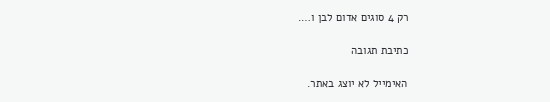רק 4 סוגים אדום לבן ו….

כתיבת תגובה

האימייל לא יוצג באתר.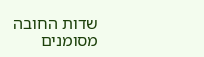שדות החובה מסומנים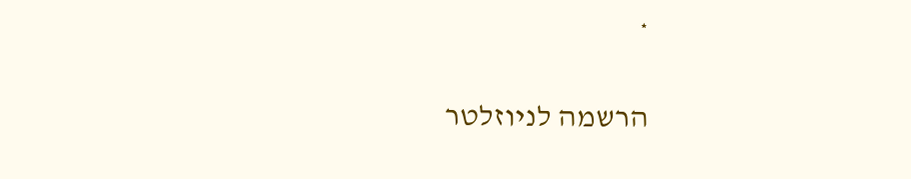*

הרשמה לניוזלטר